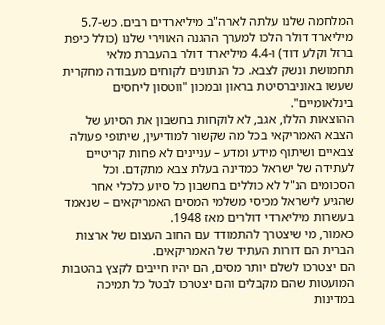המלחמה שלנו עלתה לארה"ב מיליארדים רבים. כש-5.7 מיליארד דולר הלכו למערך ההגנה האווירי שלנו (כולל כיפת ברזל וקלע דוד) ו-4.4 מיליארד דולר בהעברת מלאי תחמושת ונשק לצבא. כל הנתונים לקוחים מעבודה מחקרית שעשו באוניברסיטת בראון ובמכון "ווטסון ליחסים בינלאומיים".
ההוצאות הללו, אגב, לא לוקחות בחשבון את הסיוע של הצבא האמריקאי בכל מה שקשור למודיעין, שיתופי פעולה צבאיים ושיתוף מידע ומדע – עניינים לא פחות קריטיים לעתידה של ישראל כמדינה בעלת צבא מתקדם. וכל הסכומים הנ"ל לא כוללים בחשבון כל סיוע כלכלי אחר שהגיע לישראל מכיסי משלמי המסים האמריקאים – שנאמד בעשרות מיליארדי דולרים מאז 1948.
כאמור, מי שיצטרך להתמודד עם החוב העצום של ארצות הברית הם דורות העתיד של האמריקאים.
הם יצטרכו לשלם יותר מסים, הם יהיו חייבים לקצץ בהטבות המועטות שהם מקבלים והם יצטרכו לבטל כל תמיכה במדינות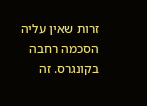זרות שאין עליה הסכמה רחבה בקונגרס. זה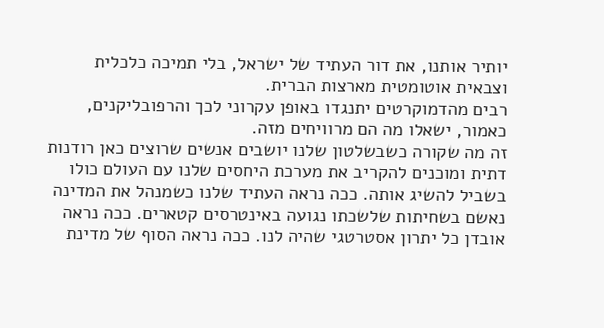יותיר אותנו, את דור העתיד של ישראל, בלי תמיכה כלכלית וצבאית אוטומטית מארצות הברית.
רבים מהדמוקרטים יתנגדו באופן עקרוני לכך והרפובליקנים, כאמור, ישאלו מה הם מרוויחים מזה.
זה מה שקורה כשבשלטון שלנו יושבים אנשים שרוצים כאן רודנות דתית ומוכנים להקריב את מערכת היחסים שלנו עם העולם כולו בשביל להשיג אותה. ככה נראה העתיד שלנו כשמנהל את המדינה נאשם בשחיתות שלשכתו נגועה באינטרסים קטארים. ככה נראה אובדן כל יתרון אסטרטגי שהיה לנו. ככה נראה הסוף של מדינת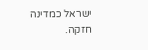ישראל כמדינה חזקה.